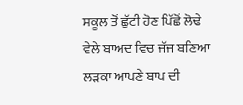ਸਕੂਲ ਤੋਂ ਛੁੱਟੀ ਹੋਣ ਪਿੱਛੋਂ ਲੋਢੇ ਵੇਲੇ ਬਾਅਦ ਵਿਚ ਜੱਜ ਬਣਿਆ ਲੜਕਾ ਆਪਣੇ ਬਾਪ ਦੀ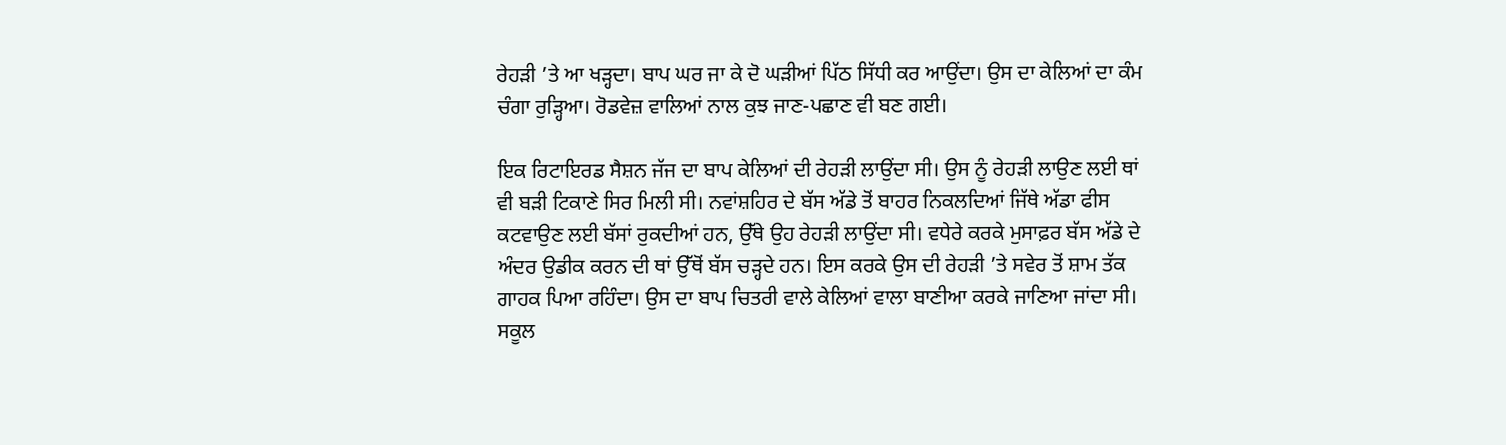ਰੇਹੜੀ ’ਤੇ ਆ ਖੜ੍ਹਦਾ। ਬਾਪ ਘਰ ਜਾ ਕੇ ਦੋ ਘੜੀਆਂ ਪਿੱਠ ਸਿੱਧੀ ਕਰ ਆਉਂਦਾ। ਉਸ ਦਾ ਕੇਲਿਆਂ ਦਾ ਕੰਮ ਚੰਗਾ ਰੁੜ੍ਹਿਆ। ਰੋਡਵੇਜ਼ ਵਾਲਿਆਂ ਨਾਲ ਕੁਝ ਜਾਣ-ਪਛਾਣ ਵੀ ਬਣ ਗਈ।

ਇਕ ਰਿਟਾਇਰਡ ਸੈਸ਼ਨ ਜੱਜ ਦਾ ਬਾਪ ਕੇਲਿਆਂ ਦੀ ਰੇਹੜੀ ਲਾਉਂਦਾ ਸੀ। ਉਸ ਨੂੰ ਰੇਹੜੀ ਲਾਉਣ ਲਈ ਥਾਂ ਵੀ ਬੜੀ ਟਿਕਾਣੇ ਸਿਰ ਮਿਲੀ ਸੀ। ਨਵਾਂਸ਼ਹਿਰ ਦੇ ਬੱਸ ਅੱਡੇ ਤੋਂ ਬਾਹਰ ਨਿਕਲਦਿਆਂ ਜਿੱਥੇ ਅੱਡਾ ਫੀਸ ਕਟਵਾਉਣ ਲਈ ਬੱਸਾਂ ਰੁਕਦੀਆਂ ਹਨ, ਉੱਥੇ ਉਹ ਰੇਹੜੀ ਲਾਉਂਦਾ ਸੀ। ਵਧੇਰੇ ਕਰਕੇ ਮੁਸਾਫ਼ਰ ਬੱਸ ਅੱਡੇ ਦੇ ਅੰਦਰ ਉਡੀਕ ਕਰਨ ਦੀ ਥਾਂ ਉੱਥੋਂ ਬੱਸ ਚੜ੍ਹਦੇ ਹਨ। ਇਸ ਕਰਕੇ ਉਸ ਦੀ ਰੇਹੜੀ ’ਤੇ ਸਵੇਰ ਤੋਂ ਸ਼ਾਮ ਤੱਕ ਗਾਹਕ ਪਿਆ ਰਹਿੰਦਾ। ਉਸ ਦਾ ਬਾਪ ਚਿਤਰੀ ਵਾਲੇ ਕੇਲਿਆਂ ਵਾਲਾ ਬਾਣੀਆ ਕਰਕੇ ਜਾਣਿਆ ਜਾਂਦਾ ਸੀ।
ਸਕੂਲ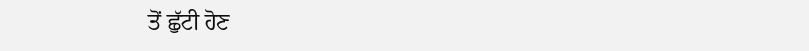ਤੋਂ ਛੁੱਟੀ ਹੋਣ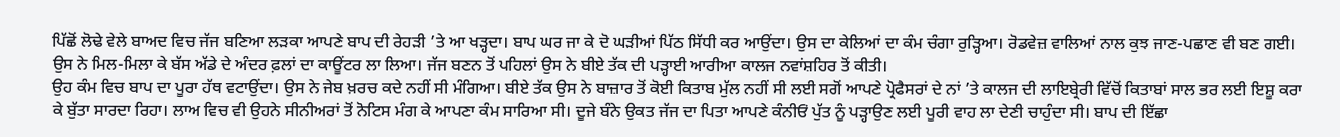ਪਿੱਛੋਂ ਲੋਢੇ ਵੇਲੇ ਬਾਅਦ ਵਿਚ ਜੱਜ ਬਣਿਆ ਲੜਕਾ ਆਪਣੇ ਬਾਪ ਦੀ ਰੇਹੜੀ ’ਤੇ ਆ ਖੜ੍ਹਦਾ। ਬਾਪ ਘਰ ਜਾ ਕੇ ਦੋ ਘੜੀਆਂ ਪਿੱਠ ਸਿੱਧੀ ਕਰ ਆਉਂਦਾ। ਉਸ ਦਾ ਕੇਲਿਆਂ ਦਾ ਕੰਮ ਚੰਗਾ ਰੁੜ੍ਹਿਆ। ਰੋਡਵੇਜ਼ ਵਾਲਿਆਂ ਨਾਲ ਕੁਝ ਜਾਣ-ਪਛਾਣ ਵੀ ਬਣ ਗਈ। ਉਸ ਨੇ ਮਿਲ-ਮਿਲਾ ਕੇ ਬੱਸ ਅੱਡੇ ਦੇ ਅੰਦਰ ਫ਼ਲਾਂ ਦਾ ਕਾਊਂਟਰ ਲਾ ਲਿਆ। ਜੱਜ ਬਣਨ ਤੋਂ ਪਹਿਲਾਂ ਉਸ ਨੇ ਬੀਏ ਤੱਕ ਦੀ ਪੜ੍ਹਾਈ ਆਰੀਆ ਕਾਲਜ ਨਵਾਂਸ਼ਹਿਰ ਤੋਂ ਕੀਤੀ।
ਉਹ ਕੰਮ ਵਿਚ ਬਾਪ ਦਾ ਪੂਰਾ ਹੱਥ ਵਟਾਉਂਦਾ। ਉਸ ਨੇ ਜੇਬ ਖ਼ਰਚ ਕਦੇ ਨਹੀਂ ਸੀ ਮੰਗਿਆ। ਬੀਏ ਤੱਕ ਉਸ ਨੇ ਬਾਜ਼ਾਰ ਤੋਂ ਕੋਈ ਕਿਤਾਬ ਮੁੱਲ ਨਹੀਂ ਸੀ ਲਈ ਸਗੋਂ ਆਪਣੇ ਪ੍ਰੋਫੈਸਰਾਂ ਦੇ ਨਾਂ ’ਤੇ ਕਾਲਜ ਦੀ ਲਾਇਬ੍ਰੇਰੀ ਵਿੱਚੋਂ ਕਿਤਾਬਾਂ ਸਾਲ ਭਰ ਲਈ ਇਸ਼ੂ ਕਰਾ ਕੇ ਬੁੱਤਾ ਸਾਰਦਾ ਰਿਹਾ। ਲਾਅ ਵਿਚ ਵੀ ਉਹਨੇ ਸੀਨੀਅਰਾਂ ਤੋਂ ਨੋਟਿਸ ਮੰਗ ਕੇ ਆਪਣਾ ਕੰਮ ਸਾਰਿਆ ਸੀ। ਦੂਜੇ ਬੰਨੇ ਉਕਤ ਜੱਜ ਦਾ ਪਿਤਾ ਆਪਣੇ ਕੰਨੀਓਂ ਪੁੱਤ ਨੂੰ ਪੜ੍ਹਾਉਣ ਲਈ ਪੂਰੀ ਵਾਹ ਲਾ ਦੇਣੀ ਚਾਹੁੰਦਾ ਸੀ। ਬਾਪ ਦੀ ਇੱਛਾ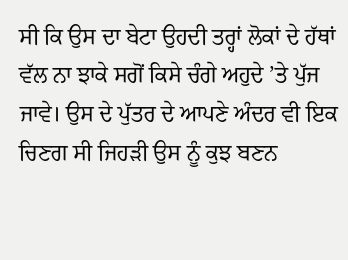ਸੀ ਕਿ ਉਸ ਦਾ ਬੇਟਾ ਉਹਦੀ ਤਰ੍ਹਾਂ ਲੋਕਾਂ ਦੇ ਹੱਥਾਂ ਵੱਲ ਨਾ ਝਾਕੇ ਸਗੋਂ ਕਿਸੇ ਚੰਗੇ ਅਹੁਦੇ ’ਤੇ ਪੁੱਜ ਜਾਵੇ। ਉਸ ਦੇ ਪੁੱਤਰ ਦੇ ਆਪਣੇ ਅੰਦਰ ਵੀ ਇਕ ਚਿਣਗ ਸੀ ਜਿਹੜੀ ਉਸ ਨੂੰ ਕੁਝ ਬਣਨ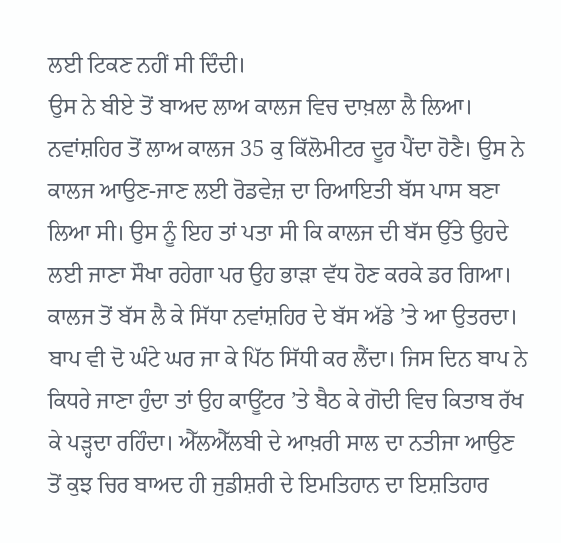ਲਈ ਟਿਕਣ ਨਹੀਂ ਸੀ ਦਿੰਦੀ।
ਉਸ ਨੇ ਬੀਏ ਤੋਂ ਬਾਅਦ ਲਾਅ ਕਾਲਜ ਵਿਚ ਦਾਖ਼ਲਾ ਲੈ ਲਿਆ। ਨਵਾਂਸ਼ਹਿਰ ਤੋਂ ਲਾਅ ਕਾਲਜ 35 ਕੁ ਕਿੱਲੋਮੀਟਰ ਦੂਰ ਪੈਂਦਾ ਹੋਣੈ। ਉਸ ਨੇ ਕਾਲਜ ਆਉਣ-ਜਾਣ ਲਈ ਰੋਡਵੇਜ਼ ਦਾ ਰਿਆਇਤੀ ਬੱਸ ਪਾਸ ਬਣਾ ਲਿਆ ਸੀ। ਉਸ ਨੂੰ ਇਹ ਤਾਂ ਪਤਾ ਸੀ ਕਿ ਕਾਲਜ ਦੀ ਬੱਸ ਉੱਤੇ ਉਹਦੇ ਲਈ ਜਾਣਾ ਸੌਖਾ ਰਹੇਗਾ ਪਰ ਉਹ ਭਾੜਾ ਵੱਧ ਹੋਣ ਕਰਕੇ ਡਰ ਗਿਆ। ਕਾਲਜ ਤੋਂ ਬੱਸ ਲੈ ਕੇ ਸਿੱਧਾ ਨਵਾਂਸ਼ਹਿਰ ਦੇ ਬੱਸ ਅੱਡੇ ’ਤੇ ਆ ਉਤਰਦਾ। ਬਾਪ ਵੀ ਦੋ ਘੰਟੇ ਘਰ ਜਾ ਕੇ ਪਿੱਠ ਸਿੱਧੀ ਕਰ ਲੈਂਦਾ। ਜਿਸ ਦਿਨ ਬਾਪ ਨੇ ਕਿਧਰੇ ਜਾਣਾ ਹੁੰਦਾ ਤਾਂ ਉਹ ਕਾਊਂਟਰ ’ਤੇ ਬੈਠ ਕੇ ਗੋਦੀ ਵਿਚ ਕਿਤਾਬ ਰੱਖ ਕੇ ਪੜ੍ਹਦਾ ਰਹਿੰਦਾ। ਐੱਲਐੱਲਬੀ ਦੇ ਆਖ਼ਰੀ ਸਾਲ ਦਾ ਨਤੀਜਾ ਆਉਣ ਤੋਂ ਕੁਝ ਚਿਰ ਬਾਅਦ ਹੀ ਜੁਡੀਸ਼ਰੀ ਦੇ ਇਮਤਿਹਾਨ ਦਾ ਇਸ਼ਤਿਹਾਰ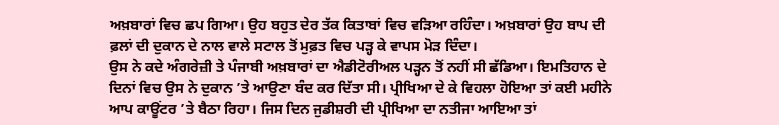ਅਖ਼ਬਾਰਾਂ ਵਿਚ ਛਪ ਗਿਆ। ਉਹ ਬਹੁਤ ਦੇਰ ਤੱਕ ਕਿਤਾਬਾਂ ਵਿਚ ਵੜਿਆ ਰਹਿੰਦਾ। ਅਖ਼ਬਾਰਾਂ ਉਹ ਬਾਪ ਦੀ ਫ਼ਲਾਂ ਦੀ ਦੁਕਾਨ ਦੇ ਨਾਲ ਵਾਲੇ ਸਟਾਲ ਤੋਂ ਮੁਫ਼ਤ ਵਿਚ ਪੜ੍ਹ ਕੇ ਵਾਪਸ ਮੋੜ ਦਿੰਦਾ।
ਉਸ ਨੇ ਕਦੇ ਅੰਗਰੇਜ਼ੀ ਤੇ ਪੰਜਾਬੀ ਅਖ਼ਬਾਰਾਂ ਦਾ ਐਡੀਟੋਰੀਅਲ ਪੜ੍ਹਨ ਤੋਂ ਨਹੀਂ ਸੀ ਛੱਡਿਆ। ਇਮਤਿਹਾਨ ਦੇ ਦਿਨਾਂ ਵਿਚ ਉਸ ਨੇ ਦੁਕਾਨ ’ਤੇ ਆਉਣਾ ਬੰਦ ਕਰ ਦਿੱਤਾ ਸੀ। ਪ੍ਰੀਖਿਆ ਦੇ ਕੇ ਵਿਹਲਾ ਹੋਇਆ ਤਾਂ ਕਈ ਮਹੀਨੇ ਆਪ ਕਾਊਂਟਰ ’ਤੇ ਬੈਠਾ ਰਿਹਾ। ਜਿਸ ਦਿਨ ਜੁਡੀਸ਼ਰੀ ਦੀ ਪ੍ਰੀਖਿਆ ਦਾ ਨਤੀਜਾ ਆਇਆ ਤਾਂ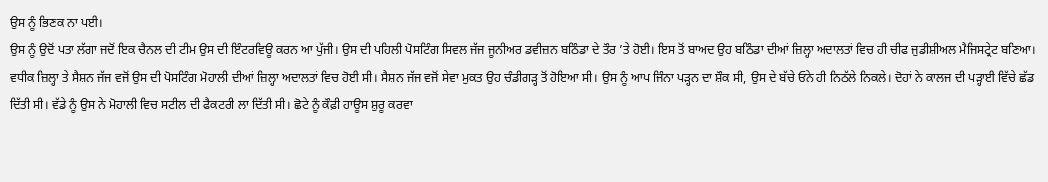ਉਸ ਨੂੰ ਭਿਣਕ ਨਾ ਪਈ।
ਉਸ ਨੂੰ ਉਦੋਂ ਪਤਾ ਲੱਗਾ ਜਦੋਂ ਇਕ ਚੈਨਲ ਦੀ ਟੀਮ ਉਸ ਦੀ ਇੰਟਰਵਿਊ ਕਰਨ ਆ ਪੁੱਜੀ। ਉਸ ਦੀ ਪਹਿਲੀ ਪੋਸਟਿੰਗ ਸਿਵਲ ਜੱਜ ਜੂਨੀਅਰ ਡਵੀਜ਼ਨ ਬਠਿੰਡਾ ਦੇ ਤੌਰ ’ਤੇ ਹੋਈ। ਇਸ ਤੋਂ ਬਾਅਦ ਉਹ ਬਠਿੰਡਾ ਦੀਆਂ ਜ਼ਿਲ੍ਹਾ ਅਦਾਲਤਾਂ ਵਿਚ ਹੀ ਚੀਫ ਜੁਡੀਸ਼ੀਅਲ ਮੈਜਿਸਟ੍ਰੇਟ ਬਣਿਆ। ਵਧੀਕ ਜ਼ਿਲ੍ਹਾ ਤੇ ਸੈਸ਼ਨ ਜੱਜ ਵਜੋਂ ਉਸ ਦੀ ਪੋਸਟਿੰਗ ਮੋਹਾਲੀ ਦੀਆਂ ਜ਼ਿਲ੍ਹਾ ਅਦਾਲਤਾਂ ਵਿਚ ਹੋਈ ਸੀ। ਸੈਸ਼ਨ ਜੱਜ ਵਜੋਂ ਸੇਵਾ ਮੁਕਤ ਉਹ ਚੰਡੀਗੜ੍ਹ ਤੋਂ ਹੋਇਆ ਸੀ। ਉਸ ਨੂੰ ਆਪ ਜਿੰਨਾ ਪੜ੍ਹਨ ਦਾ ਸ਼ੌਕ ਸੀ, ਉਸ ਦੇ ਬੱਚੇ ਓਨੇ ਹੀ ਨਿਠੱਲੇ ਨਿਕਲੇ। ਦੋਹਾਂ ਨੇ ਕਾਲਜ ਦੀ ਪੜ੍ਹਾਈ ਵਿੱਚੇ ਛੱਡ ਦਿੱਤੀ ਸੀ। ਵੱਡੇ ਨੂੰ ਉਸ ਨੇ ਮੋਹਾਲੀ ਵਿਚ ਸਟੀਲ ਦੀ ਫੈਕਟਰੀ ਲਾ ਦਿੱਤੀ ਸੀ। ਛੋਟੇ ਨੂੰ ਕੌਫ਼ੀ ਹਾਊਸ ਸ਼ੁਰੂ ਕਰਵਾ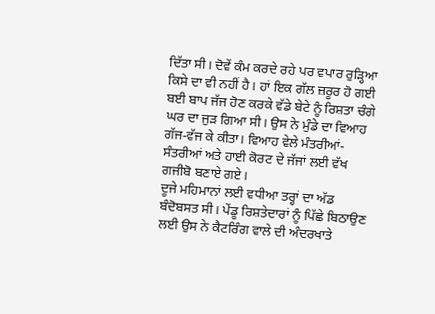ਦਿੱਤਾ ਸੀ। ਦੋਵੇਂ ਕੰਮ ਕਰਦੇ ਰਹੇ ਪਰ ਵਪਾਰ ਰੁੜ੍ਹਿਆ ਕਿਸੇ ਦਾ ਵੀ ਨਹੀਂ ਹੈ। ਹਾਂ ਇਕ ਗੱਲ ਜ਼ਰੂਰ ਹੋ ਗਈ ਬਈ ਬਾਪ ਜੱਜ ਹੋਣ ਕਰਕੇ ਵੱਡੇ ਬੇਟੇ ਨੂੰ ਰਿਸ਼ਤਾ ਚੰਗੇ ਘਰ ਦਾ ਜੁੜ ਗਿਆ ਸੀ। ਉਸ ਨੇ ਮੁੰਡੇ ਦਾ ਵਿਆਹ ਗੱਜ-ਵੱਜ ਕੇ ਕੀਤਾ। ਵਿਆਹ ਵੇਲੇ ਮੰਤਰੀਆਂ-ਸੰਤਰੀਆਂ ਅਤੇ ਹਾਈ ਕੋਰਟ ਦੇ ਜੱਜਾਂ ਲਈ ਵੱਖ ਗਜੀਬੋ ਬਣਾਏ ਗਏ।
ਦੂਜੇ ਮਹਿਮਾਨਾਂ ਲਈ ਵਧੀਆ ਤਰ੍ਹਾਂ ਦਾ ਅੱਡ ਬੰਦੋਬਸਤ ਸੀ। ਪੇਂਡੂ ਰਿਸ਼ਤੇਦਾਰਾਂ ਨੂੰ ਪਿੱਛੇ ਬਿਠਾਉਣ ਲਈ ਉਸ ਨੇ ਕੈਟਰਿੰਗ ਵਾਲੇ ਦੀ ਅੰਦਰਖਾਤੇ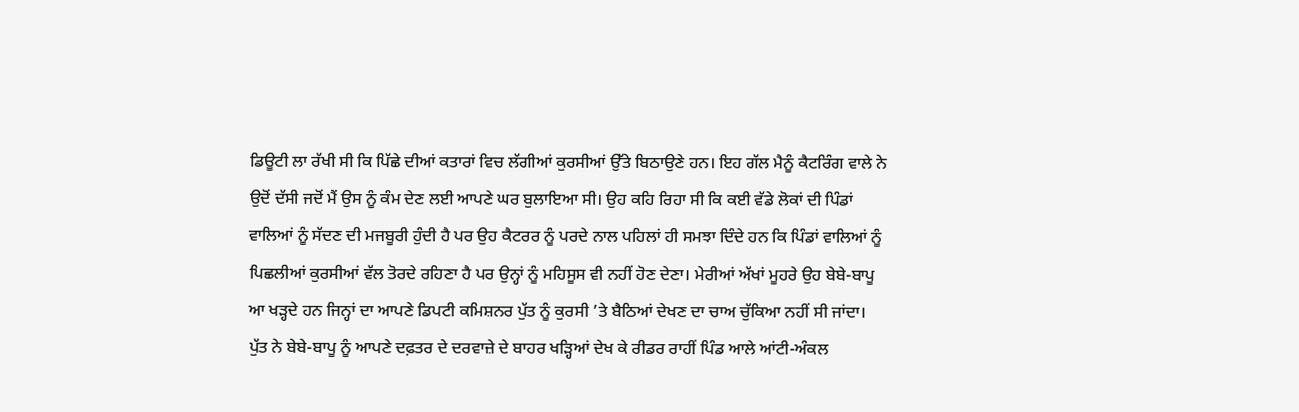ਡਿਊਟੀ ਲਾ ਰੱਖੀ ਸੀ ਕਿ ਪਿੱਛੇ ਦੀਆਂ ਕਤਾਰਾਂ ਵਿਚ ਲੱਗੀਆਂ ਕੁਰਸੀਆਂ ਉੱਤੇ ਬਿਠਾਉਣੇ ਹਨ। ਇਹ ਗੱਲ ਮੈਨੂੰ ਕੈਟਰਿੰਗ ਵਾਲੇ ਨੇ ਉਦੋਂ ਦੱਸੀ ਜਦੋਂ ਮੈਂ ਉਸ ਨੂੰ ਕੰਮ ਦੇਣ ਲਈ ਆਪਣੇ ਘਰ ਬੁਲਾਇਆ ਸੀ। ਉਹ ਕਹਿ ਰਿਹਾ ਸੀ ਕਿ ਕਈ ਵੱਡੇ ਲੋਕਾਂ ਦੀ ਪਿੰਡਾਂ ਵਾਲਿਆਂ ਨੂੰ ਸੱਦਣ ਦੀ ਮਜਬੂਰੀ ਹੁੰਦੀ ਹੈ ਪਰ ਉਹ ਕੈਟਰਰ ਨੂੰ ਪਰਦੇ ਨਾਲ ਪਹਿਲਾਂ ਹੀ ਸਮਝਾ ਦਿੰਦੇ ਹਨ ਕਿ ਪਿੰਡਾਂ ਵਾਲਿਆਂ ਨੂੰ ਪਿਛਲੀਆਂ ਕੁਰਸੀਆਂ ਵੱਲ ਤੋਰਦੇ ਰਹਿਣਾ ਹੈ ਪਰ ਉਨ੍ਹਾਂ ਨੂੰ ਮਹਿਸੂਸ ਵੀ ਨਹੀਂ ਹੋਣ ਦੇਣਾ। ਮੇਰੀਆਂ ਅੱਖਾਂ ਮੂਹਰੇ ਉਹ ਬੇਬੇ-ਬਾਪੂ ਆ ਖੜ੍ਹਦੇ ਹਨ ਜਿਨ੍ਹਾਂ ਦਾ ਆਪਣੇ ਡਿਪਟੀ ਕਮਿਸ਼ਨਰ ਪੁੱਤ ਨੂੰ ਕੁਰਸੀ ’ਤੇ ਬੈਠਿਆਂ ਦੇਖਣ ਦਾ ਚਾਅ ਚੁੱਕਿਆ ਨਹੀਂ ਸੀ ਜਾਂਦਾ।
ਪੁੱਤ ਨੇ ਬੇਬੇ-ਬਾਪੂ ਨੂੰ ਆਪਣੇ ਦਫ਼ਤਰ ਦੇ ਦਰਵਾਜ਼ੇ ਦੇ ਬਾਹਰ ਖੜ੍ਹਿਆਂ ਦੇਖ ਕੇ ਰੀਡਰ ਰਾਹੀਂ ਪਿੰਡ ਆਲੇ ਆਂਟੀ-ਅੰਕਲ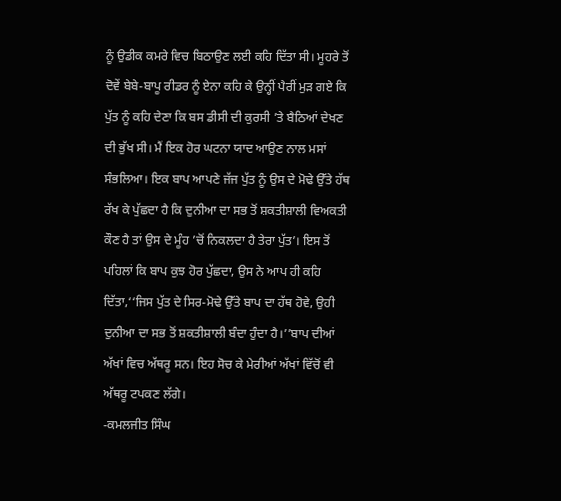ਨੂੰ ਉਡੀਕ ਕਮਰੇ ਵਿਚ ਬਿਠਾਉਣ ਲਈ ਕਹਿ ਦਿੱਤਾ ਸੀ। ਮੂਹਰੇ ਤੋਂ ਦੋਵੇਂ ਬੇਬੇ-ਬਾਪੂ ਰੀਡਰ ਨੂੰ ਏਨਾ ਕਹਿ ਕੇ ਉਨ੍ਹੀਂ ਪੈਰੀਂ ਮੁੜ ਗਏ ਕਿ ਪੁੱਤ ਨੂੰ ਕਹਿ ਦੇਣਾ ਕਿ ਬਸ ਡੀਸੀ ਦੀ ਕੁਰਸੀ ’ਤੇ ਬੈਠਿਆਂ ਦੇਖਣ ਦੀ ਭੁੱਖ ਸੀ। ਮੈਂ ਇਕ ਹੋਰ ਘਟਨਾ ਯਾਦ ਆਉਣ ਨਾਲ ਮਸਾਂ ਸੰਭਲਿਆ। ਇਕ ਬਾਪ ਆਪਣੇ ਜੱਜ ਪੁੱਤ ਨੂੰ ਉਸ ਦੇ ਮੋਢੇ ਉੱਤੇ ਹੱਥ ਰੱਖ ਕੇ ਪੁੱਛਦਾ ਹੈ ਕਿ ਦੁਨੀਆ ਦਾ ਸਭ ਤੋਂ ਸ਼ਕਤੀਸ਼ਾਲੀ ਵਿਅਕਤੀ ਕੌਣ ਹੈ ਤਾਂ ਉਸ ਦੇ ਮੂੰਹ ’ਚੋਂ ਨਿਕਲਦਾ ਹੈ ਤੇਰਾ ਪੁੱਤ’। ਇਸ ਤੋਂ ਪਹਿਲਾਂ ਕਿ ਬਾਪ ਕੁਝ ਹੋਰ ਪੁੱਛਦਾ, ਉਸ ਨੇ ਆਪ ਹੀ ਕਹਿ ਦਿੱਤਾ,‘‘ਜਿਸ ਪੁੱਤ ਦੇ ਸਿਰ-ਮੋਢੇ ਉੱਤੇ ਬਾਪ ਦਾ ਹੱਥ ਹੋਵੇ, ਉਹੀ ਦੁਨੀਆ ਦਾ ਸਭ ਤੋਂ ਸ਼ਕਤੀਸ਼ਾਲੀ ਬੰਦਾ ਹੁੰਦਾ ਹੈ।’’ਬਾਪ ਦੀਆਂ ਅੱਖਾਂ ਵਿਚ ਅੱਥਰੂ ਸਨ। ਇਹ ਸੋਚ ਕੇ ਮੇਰੀਆਂ ਅੱਖਾਂ ਵਿੱਚੋਂ ਵੀ ਅੱਥਰੂ ਟਪਕਣ ਲੱਗੇ।
-ਕਮਲਜੀਤ ਸਿੰਘ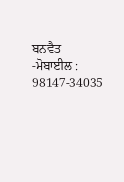ਬਨਵੈਤ
-ਮੋਬਾਈਲ : 98147-34035